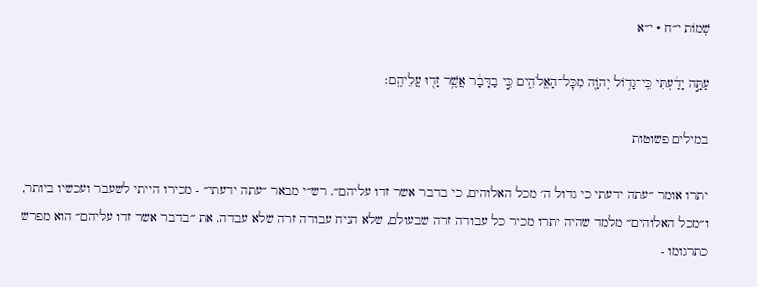שְׁמוֹת י״ח · י״א

עַתָּ֣ה יָדַ֔עְתִּי כִּֽי־גָד֥וֹל יְהֹוָ֖ה מִכׇּל־הָאֱלֹהִ֑ים כִּ֣י בַדָּבָ֔ר אֲשֶׁ֥ר זָד֖וּ עֲלֵיהֶֽם׃

במילים פשוטות

יתרו אומר ״עתה ידעתי כי גדול ה׳ מכל האלוהים, כי בדבר אשר זדו עליהם״. רש״י מבאר ״עתה ידעתי״ - מכירו הייתי לשעבר ועכשיו ביותר, ו״מכל האלוהים״ מלמד שהיה יתרו מכיר כל עבודה זרה שבעולם, שלא הניח עבודה זרה שלא עבדה. את ״בדבר אשר זדו עליהם״ הוא מפרש כתרגומו -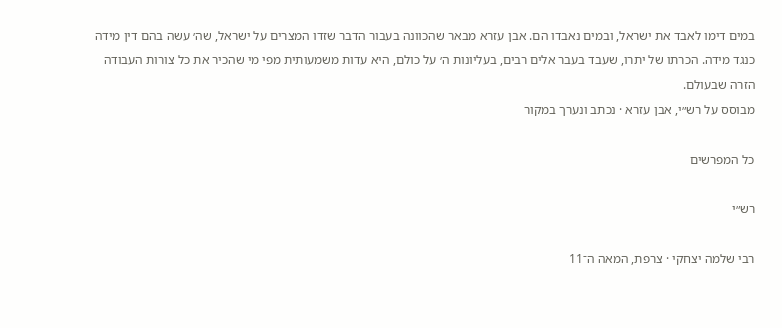במים דימו לאבד את ישראל, ובמים נאבדו הם. אבן עזרא מבאר שהכוונה בעבור הדבר שזדו המצרים על ישראל, שה׳ עשה בהם דין מידה כנגד מידה. הכרתו של יתרו, שעבד בעבר אלים רבים, בעליונות ה׳ על כולם, היא עדות משמעותית מפי מי שהכיר את כל צורות העבודה הזרה שבעולם.
מבוסס על רש״י, אבן עזרא · נכתב ונערך במקור

כל המפרשים

רש״י

רבי שלמה יצחקי · צרפת, המאה ה־11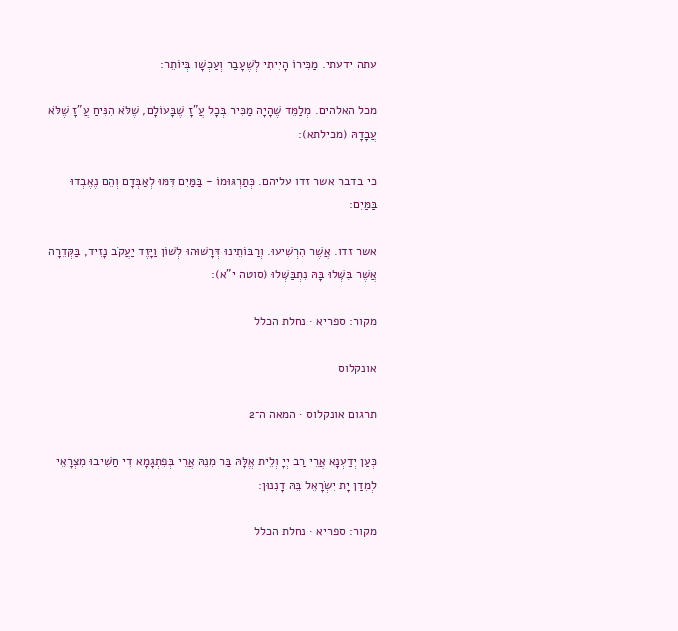עתה ידעתי. מַכִּירוֹ הָיִיתִי לְשֶׁעָבַר וְעַכְשָׁו בְּיוֹתֵר:

מכל האלהים. מְלַמֵּד שֶׁהָיָה מַכִּיר בְּכָל עֲ"זָ שֶׁבָּעוֹלָם, שֶׁלֹּא הִנִּיחַ עֲ"זָ שֶׁלֹּא עֲבָדָהּ (מכילתא):

כי בדבר אשר זדו עליהם. כְּתַרְגּוּמוֹ - בַּמַּיִם דִּמּוּ לְאַבְּדָם וְהֵם נֶאֶבְדוּ בַּמַּיִם:

אשר זדו. אֲשֶׁר הִרְשִׁיעוּ. וְרַבּוֹתֵינוּ דְּרָשׁוּהוּ לְשׁוֹן וַיָּזֶד יַעֲקֹב נָזִיד, בַּקְּדֵרָה אֲשֶׁר בִּשְּׁלוּ בָּהּ נִתְבַּשְּׁלוּ (סוטה י"א):

מקור: ספריא · נחלת הכלל

אונקלוס

תרגום אונקלוס · המאה ה־2

כְּעַן יְדַעְנָא אֲרֵי רַב יְיָ וְלֵית אֱלָּהּ בַּר מִנֵהּ אֲרֵי בְּפִתְגָמָא דִי חַשִׁיבוּ מִצְרָאֵי לְמִדַן יָת יִשְׂרָאֵל בֵּהּ דָנִנוּן:

מקור: ספריא · נחלת הכלל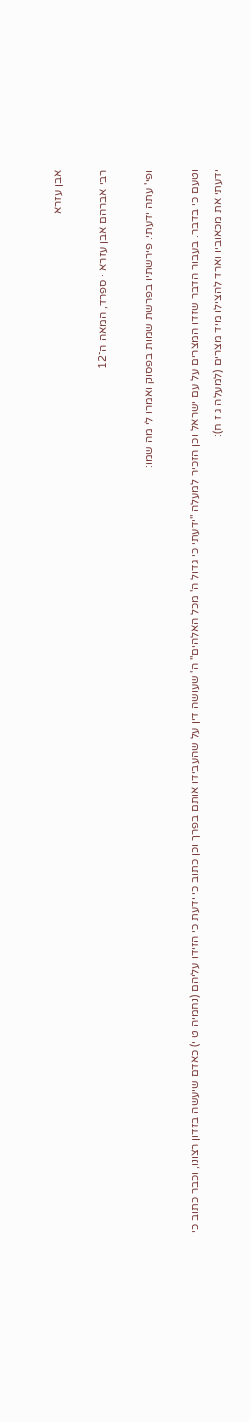אבן עזרא

רבי אברהם אבן עזרא · ספרד, המאה ה־12

ופי' עתה ידעתי. פירשתיו בפרשת שמות בפסוק ואמרו לי מה שמו:

וטעם כי בדבר. בעבור הדבר שזדו המצרים על עם ישראל וכן הזכיר למעלה "ידעתי כי גדול ה' מכל האלהים" ה' שעושה דין על שהעבידו אותם בפרך וכן כתוב כי ידעת כי הזידו עליהם (נחמיה ט י) כאדם שיעשה בזדון רצונו, וכבר כתוב כי ידעתי את מכאוביו וארד להצילו מיד מצרים (למעלה ג ז ח):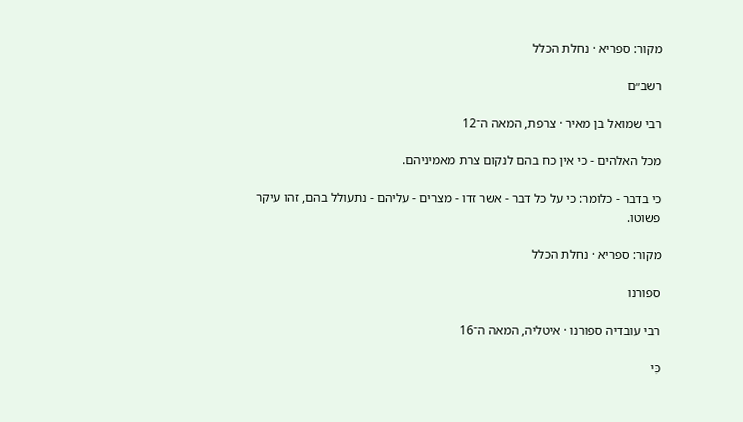מקור: ספריא · נחלת הכלל

רשב״ם

רבי שמואל בן מאיר · צרפת, המאה ה־12

מכל האלהים - כי אין כח בהם לנקום צרת מאמיניהם.

כי בדבר - כלומר: כי על כל דבר - אשר זדו - מצרים - עליהם - נתעולל בהם, זהו עיקר פשוטו.

מקור: ספריא · נחלת הכלל

ספורנו

רבי עובדיה ספורנו · איטליה, המאה ה־16

כִּי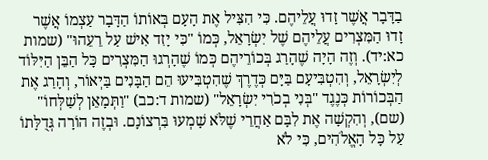בַדָּבָר אֲשֶׁר זָדוּ עֲלֵיהֶם. כִּי הִצִּיל אֶת הָעָם בְּאוֹתוֹ הַדָּבָר עַצְמוֹ אֲשֶׁר זָדוּ הַמִּצְרִים עֲלֵיהֶם שֶׁל יִשְׂרָאֵל, כְּמוֹ "כִּי יָזִד אִישׁ עַל רֵעֵהוּ" (שמות כא:יד). וְזֶה הָיָה שֶׁהָרַג בְּכוֹרֵיהֶם כְּמוֹ שֶׁהָרְגוּ הַמִּצְרִים כָּל הַבֵּן הַיִּלּוֹד לְיִשְׂרָאֵל, וְהִטְבִּיעָם בַּיָּם כְּדֶרֶךְ שֶׁהִטְבִּיעוּ הֵם הַבָּנִים בַּיְאוֹר, וְהָרַג אֶת הַבְּכוֹרוֹת כְּנֶגֶד "בְּנִי בְכֹרִי יִשְׂרָאֵל" (שמות ד:כב) "וַתְּמָאֵן לְשַׁלְּחוֹ" (שם), וְהִקְשָׁה אֶת לִבָּם אַחֲרֵי שֶׁלֹּא שָׁמְעוּ בִּרְצוֹנָם. וּבְזֶה הוֹרָה גְּדֻלָּתוֹ עַל כָּל הָאֱלֹהִים, כִּי לֹא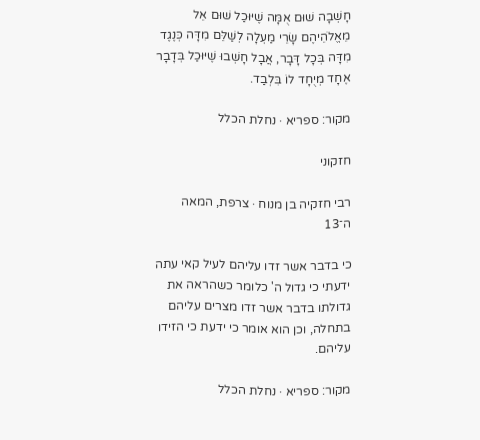חָשְׁבָה שׁוּם אֻמָּה שֶׁיּוּכַל שׁוּם אֵל מֵאֱלֹהֵיהֶם שָׂרֵי מַעְלָה לְשַׁלֵּם מִדָּה כְּנֶגֶד מִדָּה בְּכָל דָּבָר, אֲבָל חָשְׁבוּ שֶׁיּוּכַל בְּדָבָר אֶחָד מְיֻחָד לוֹ בִּלְבַד.

מקור: ספריא · נחלת הכלל

חזקוני

רבי חזקיה בן מנוח · צרפת, המאה ה־13

כי בדבר אשר זדו עליהם לעיל קאי עתה ידעתי כי גדול ה' כלומר כשהראה את גדולתו בדבר אשר זדו מצרים עליהם בתחלה, וכן הוא אומר כי ידעת כי הזידו עליהם.

מקור: ספריא · נחלת הכלל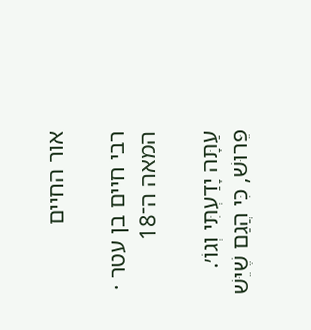אור החיים

רבי חיים בן עטר · המאה ה־18

עַתָּה יָדַעְתִּי וְגוֹ׳. פֵּרוּשׁ, כִּי הֲגַם שֶׁיֵּשׁ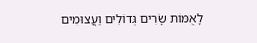לָאֻמּוֹת שָׂרִים גְּדוֹלִים וַעֲצוּמִים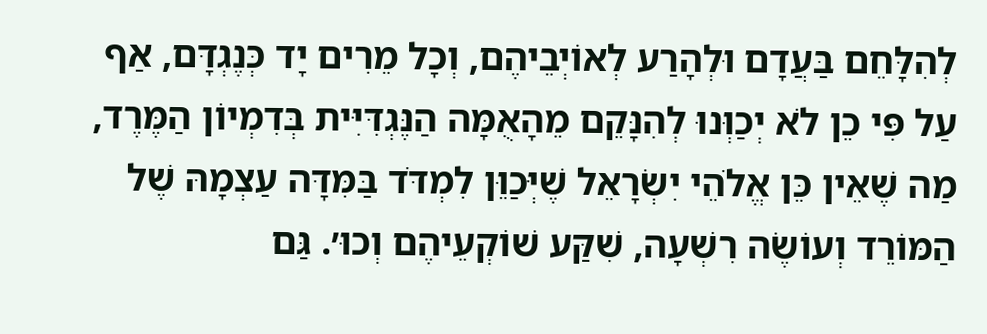לְהִלָּחֵם בַּעֲדָם וּלְהָרַע לְאוֹיְבֵיהֶם, וְכָל מֵרִים יָד כְּנֶגְדָּם, אַף עַל פִּי כֵן לֹא יְכַוְּנוּ לְהִנָּקֵם מֵהָאֻמָּה הַנֶּגְדִּיִּית בְּדִמְיוֹן הַמֶּרֶד, מַה שֶׁאֵין כֵּן אֱלֹהֵי יִשְׂרָאֵל שֶׁיְּכַוֵּן לִמְדֹּד בַּמִּדָּה עַצְמָהּ שֶׁל הַמּוֹרֵד וְעוֹשֶׂה רִשְׁעָה, שִׁקַּע שׁוֹקְעֵיהֶם וְכוּ׳. גַּם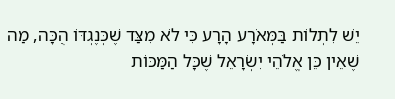יֵשׁ לִתְלוֹת בַּמְּאֹרָע הָרָע כִּי לֹא מִצַּד שֶׁכְּנֶגְדּוֹ הֻכָּה, מַה שֶׁאֵין כֵּן אֱלֹהֵי יִשְׂרָאֵל שֶׁכָּל הַמַּכּוֹת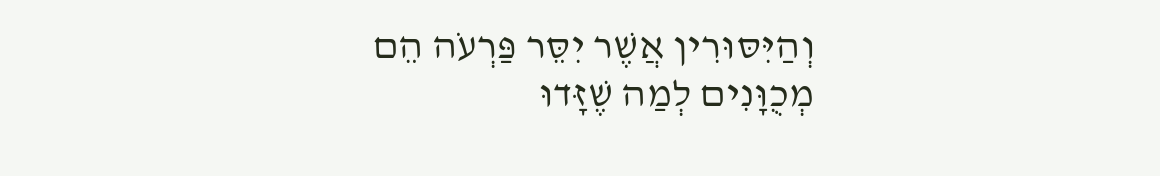וְהַיִּסּוּרִין אֲשֶׁר יִסֵּר פַּרְעֹה הֵם מְכֻוָּנִים לְמַה שֶׁזָּדוּ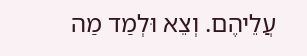עֲלֵיהֶם. וְצֵא וּלְמַד מַה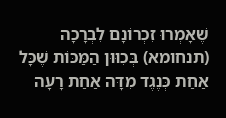שֶׁאָמְרוּ זִכְרוֹנָם לִבְרָכָה (תנחומא) בְּכִוּוּן הַמַּכּוֹת שֶׁכָּל אַחַת כְּנֶגֶד מִדָּה אַחַת רָעָה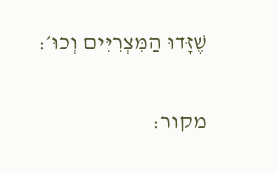שֶׁזָּדוּ הַמִּצְרִיִּים וְכוּ׳:

מקור: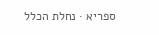ספריא · נחלת הכלל